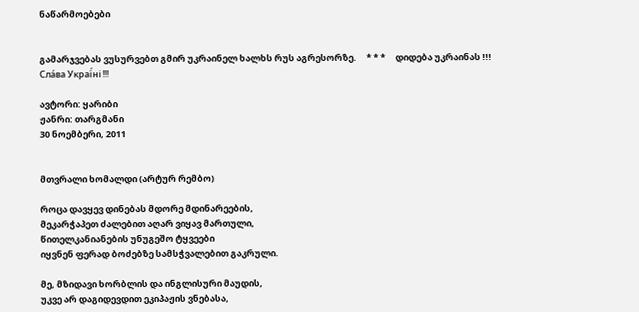ნაწარმოებები


გამარჯვებას ვუსურვებთ გმირ უკრაინელ ხალხს რუს აგრესორზე.     * * *     დიდება უკრაინას !!! Сла́ва Украї́ні !!!

ავტორი: ყარიბი
ჟანრი: თარგმანი
30 ნოემბერი, 2011


მთვრალი ხომალდი (არტურ რემბო)

როცა დავყევ დინებას მდორე მდინარეების,
მეკარჭაპეთ ძალებით აღარ ვიყავ მართული,
წითელკანიანების უნუგეშო ტყვეები
იყვნენ ფერად ბოძებზე სამსჭვალებით გაკრული.

მე, მზიდავი ხორბლის და ინგლისური მაუდის,
უკვე არ დაგიდევდით ეკიპაჟის ვნებასა,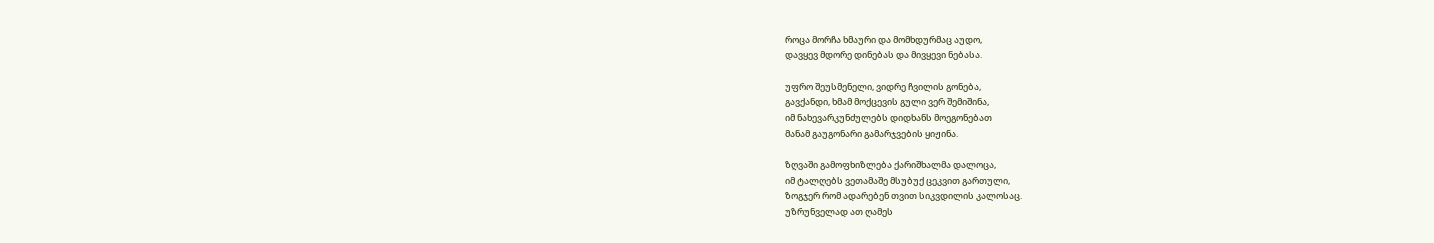როცა მორჩა ხმაური და მომხდურმაც აუდო,
დავყევ მდორე დინებას და მივყევი ნებასა.

უფრო შეუსმენელი, ვიდრე ჩვილის გონება,
გავქანდი, ხმამ მოქცევის გული ვერ შემიშინა,
იმ ნახევარკუნძულებს დიდხანს მოეგონებათ
მანამ გაუგონარი გამარჯვების ყიჟინა.

ზღვაში გამოფხიზლება ქარიშხალმა დალოცა,
იმ ტალღებს ვეთამაშე მსუბუქ ცეკვით გართული,
ზოგჯერ რომ ადარებენ თვით სიკვდილის კალოსაც.
უზრუნველად ათ ღამეს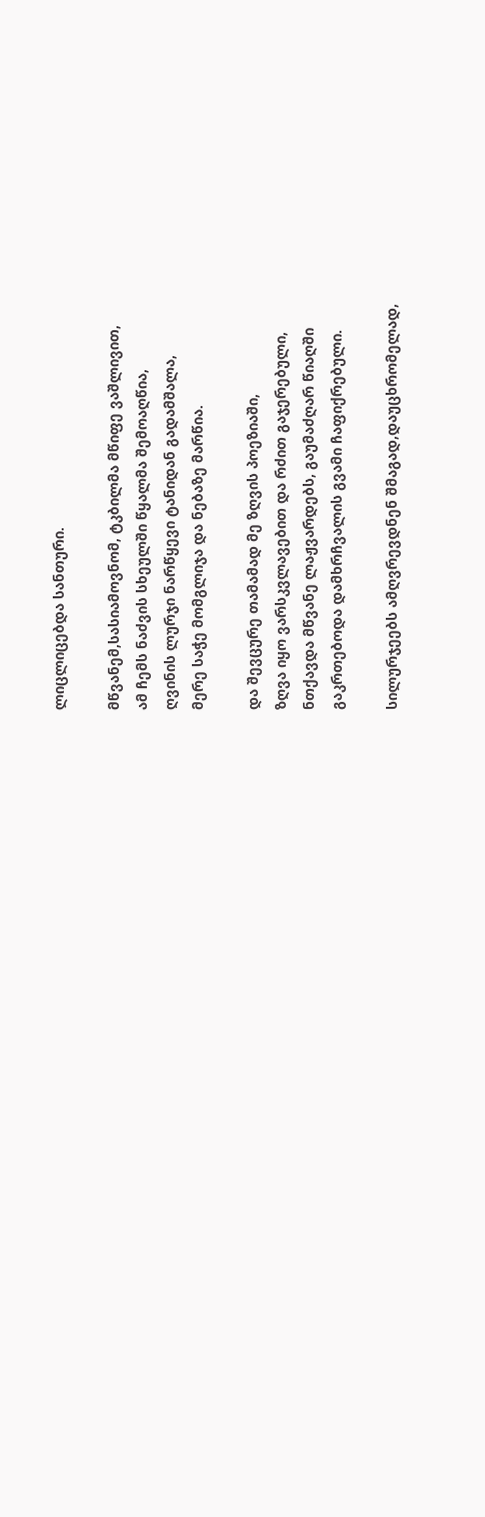ლიცლიცებდა სანთური.

მწვანემ,სასიამოვნომ, ტკბილმა მწიფე ვაშლივით,
ამ ჩემს ნაძვის სხეულში წყალმა შემოაღწია,
ღვინის ლურჯი ნარწყევი ტანიდან გადამშალა,
მერე საჭე მომგლიჯა და ნებაზე მარწია.

და შევცურე თამამად მე ზღვის პოეზიაში,
ზღვა იყო ვარსკვლავებით და რძით გაჯერებული,
ნთქავდა მწვანე ლაჟვარდებს, გაუმაძღარ წიაღში
გაკრთებოდა დამხრჩვალის გვამი ჩაფიქრებული.

სილურჯეებს ამღვრევდნენ შმაგად,დაუცხრომელად,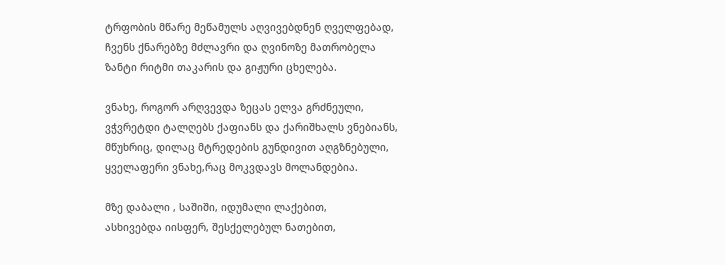ტრფობის მწარე მეწამულს აღვივებდნენ ღველფებად,
ჩვენს ქნარებზე მძლავრი და ღვინოზე მათრობელა
ზანტი რიტმი თაკარის და გიჟური ცხელება.

ვნახე, როგორ არღვევდა ზეცას ელვა გრძნეული,
ვჭვრეტდი ტალღებს ქაფიანს და ქარიშხალს ვნებიანს,
მწუხრიც, დილაც მტრედების გუნდივით აღგზნებული,
ყველაფერი ვნახე,რაც მოკვდავს მოლანდებია.

მზე დაბალი , საშიში, იდუმალი ლაქებით,
ასხივებდა იისფერ, შესქელებულ ნათებით,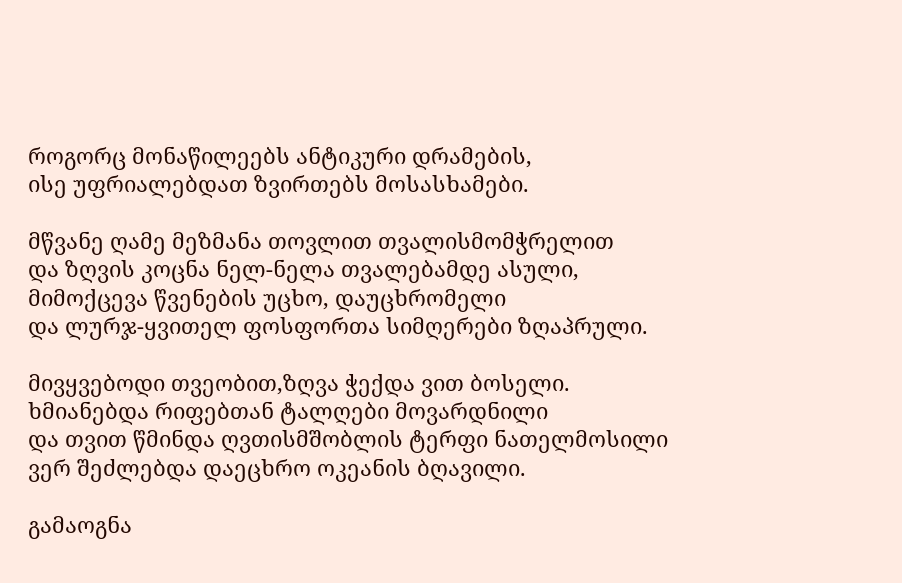როგორც მონაწილეებს ანტიკური დრამების,
ისე უფრიალებდათ ზვირთებს მოსასხამები.

მწვანე ღამე მეზმანა თოვლით თვალისმომჭრელით
და ზღვის კოცნა ნელ-ნელა თვალებამდე ასული,
მიმოქცევა წვენების უცხო, დაუცხრომელი
და ლურჯ-ყვითელ ფოსფორთა სიმღერები ზღაპრული.

მივყვებოდი თვეობით,ზღვა ჭექდა ვით ბოსელი.
ხმიანებდა რიფებთან ტალღები მოვარდნილი
და თვით წმინდა ღვთისმშობლის ტერფი ნათელმოსილი
ვერ შეძლებდა დაეცხრო ოკეანის ბღავილი.

გამაოგნა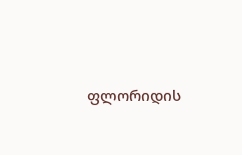ფლორიდის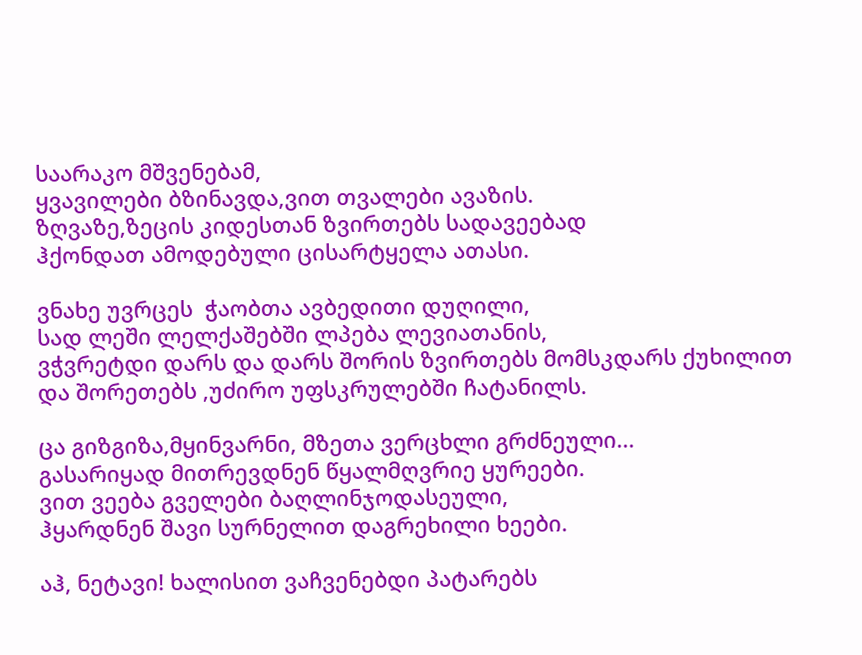საარაკო მშვენებამ,
ყვავილები ბზინავდა,ვით თვალები ავაზის.
ზღვაზე,ზეცის კიდესთან ზვირთებს სადავეებად
ჰქონდათ ამოდებული ცისარტყელა ათასი.

ვნახე უვრცეს  ჭაობთა ავბედითი დუღილი,
სად ლეში ლელქაშებში ლპება ლევიათანის,
ვჭვრეტდი დარს და დარს შორის ზვირთებს მომსკდარს ქუხილით
და შორეთებს ,უძირო უფსკრულებში ჩატანილს.

ცა გიზგიზა,მყინვარნი, მზეთა ვერცხლი გრძნეული...
გასარიყად მითრევდნენ წყალმღვრიე ყურეები.
ვით ვეება გველები ბაღლინჯოდასეული,
ჰყარდნენ შავი სურნელით დაგრეხილი ხეები.

აჰ, ნეტავი! ხალისით ვაჩვენებდი პატარებს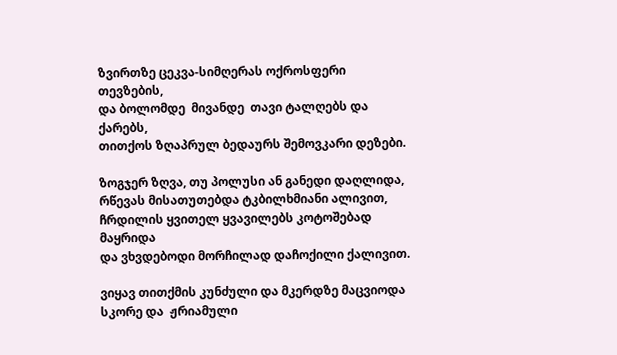ზვირთზე ცეკვა-სიმღერას ოქროსფერი თევზების,
და ბოლომდე  მივანდე  თავი ტალღებს და ქარებს,
თითქოს ზღაპრულ ბედაურს შემოვკარი დეზები.

ზოგჯერ ზღვა, თუ პოლუსი ან განედი დაღლიდა,
რწევას მისათუთებდა ტკბილხმიანი ალივით,
ჩრდილის ყვითელ ყვავილებს კოტოშებად მაყრიდა
და ვხვდებოდი მორჩილად დაჩოქილი ქალივით.

ვიყავ თითქმის კუნძული და მკერდზე მაცვიოდა
სკორე და  ჟრიამული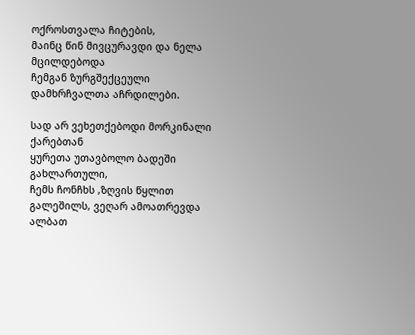ოქროსთვალა ჩიტების,
მაინც წინ მივცურავდი და ნელა მცილდებოდა
ჩემგან ზურგშექცეული დამხრჩვალთა აჩრდილები.

სად არ ვეხეთქებოდი მორკინალი ქარებთან
ყურეთა უთავბოლო ბადეში გახლართული,
ჩემს ჩონჩხს ,ზღვის წყლით გალეშილს, ვეღარ ამოათრევდა
ალბათ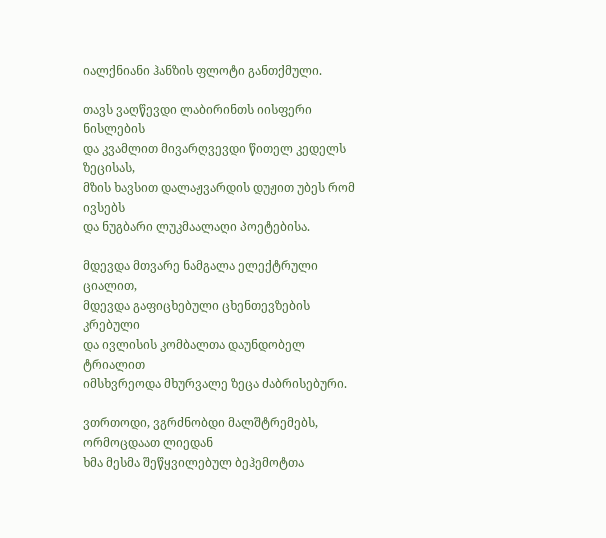იალქნიანი ჰანზის ფლოტი განთქმული.

თავს ვაღწევდი ლაბირინთს იისფერი ნისლების
და კვამლით მივარღვევდი წითელ კედელს ზეცისას,
მზის ხავსით დალაჟვარდის დუჟით უბეს რომ ივსებს
და ნუგბარი ლუკმაალაღი პოეტებისა.

მდევდა მთვარე ნამგალა ელექტრული ციალით,
მდევდა გაფიცხებული ცხენთევზების კრებული
და ივლისის კომბალთა დაუნდობელ ტრიალით
იმსხვრეოდა მხურვალე ზეცა ძაბრისებური.

ვთრთოდი, ვგრძნობდი მალშტრემებს, ორმოცდაათ ლიედან
ხმა მესმა შეწყვილებულ ბეჰემოტთა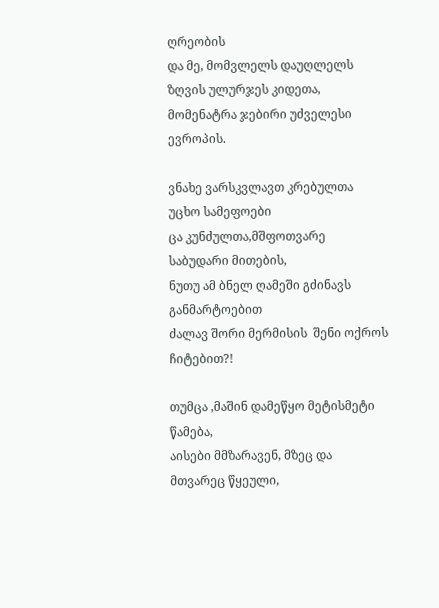ღრეობის
და მე, მომვლელს დაუღლელს ზღვის ულურჯეს კიდეთა,
მომენატრა ჯებირი უძველესი ევროპის.

ვნახე ვარსკვლავთ კრებულთა უცხო სამეფოები
ცა კუნძულთა,მშფოთვარე საბუდარი მითების,
ნუთუ ამ ბნელ ღამეში გძინავს განმარტოებით
ძალავ შორი მერმისის  შენი ოქროს ჩიტებით?!

თუმცა ,მაშინ დამეწყო მეტისმეტი წამება,
აისები მმზარავენ, მზეც და მთვარეც წყეული,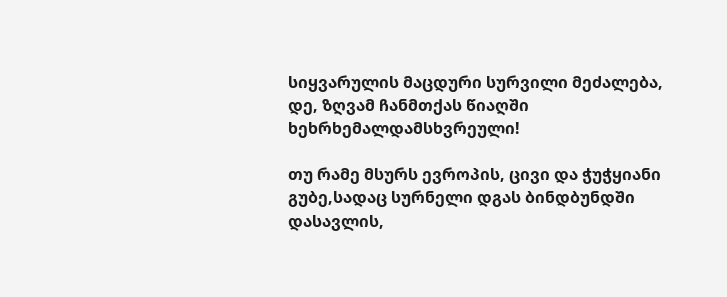სიყვარულის მაცდური სურვილი მეძალება,
დე, ზღვამ ჩანმთქას წიაღში ხეხრხემალდამსხვრეული!

თუ რამე მსურს ევროპის, ცივი და ჭუჭყიანი
გუბე,სადაც სურნელი დგას ბინდბუნდში დასავლის,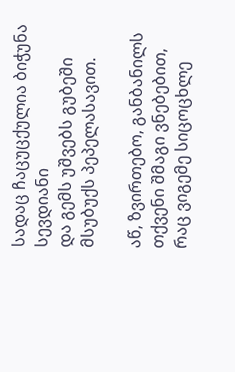სადაც ჩაცუცქულია ბიჭუნა სევდიანი
და გემს უშვებს გუბეში მსუბუქს პეპელასავით.

აწ, ზვირთებო, განბანილს თქვენი შმაგი ვნებებით,
რაც ვიგემე სიცოცხლე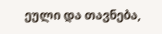ეული და თავნება,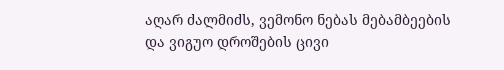აღარ ძალმიძს, ვემონო ნებას მებამბეების
და ვიგუო დროშების ცივი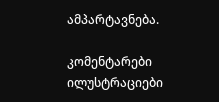ამპარტავნება.

კომენტარები ილუსტრაციები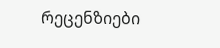რეცენზიები